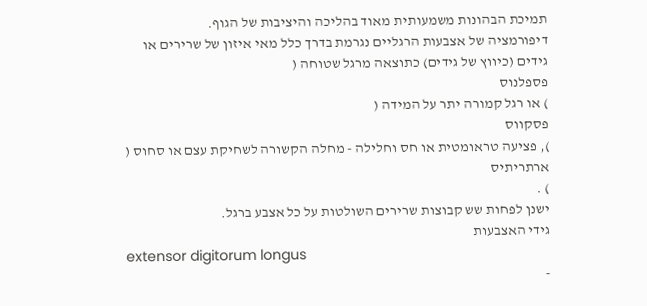תמיכת הבהונות משמעותית מאוד בהליכה והיציבות של הגוף.
דיפורמציה של אצבעות הרגליים נגרמת בדרך כלל מאי איזון של שרירים או גידים (כיווץ של גידים) כתוצאה מרגל שטוחה (
פספלנוס
) או רגל קמורה יתר על המידה (
פסקווס
), פציעה טראומטית או חס וחלילה - מחלה הקשורה לשחיקת עצם או סחוס (
ארתריתיס
) .
ישנן לפחות שש קבוצות שרירים השולטות על כל אצבע ברגל.
גידי האצבעות
extensor digitorum longus
-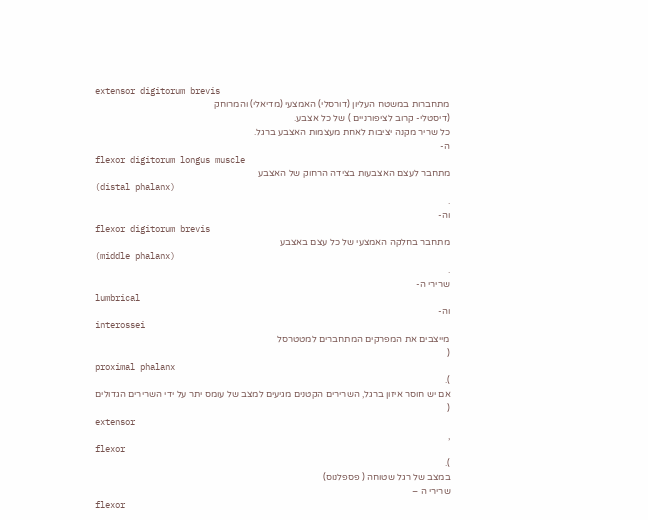extensor digitorum brevis
מתחברות במשטח העליון (דורסלי) האמצעי (מדיאלי) והמרוחק
(דיסטלי- קרוב לציפורניים ) של כל אצבע.
כל שריר מקנה יציבות לאחת מעצמות האצבע ברגל.
ה-
flexor digitorum longus muscle
מתחבר לעצם האצבעות בצידה הרחוק של האצבע
(distal phalanx)
.
וה-
flexor digitorum brevis
מתחבר בחלקה האמצעי של כל עצם באצבע
(middle phalanx)
.
שרירי ה-
lumbrical
וה-
interossei
מייצבים את המפרקים המתחברים למטטרסל
(
proximal phalanx
).
אם יש חוסר איזון ברגל, השרירים הקטנים מגיעים למצב של עומס יתר על ידי השרירים הגדולים
(
extensor
,
flexor
).
במצב של רגל שטוחה ( פספלנוס)
שרירי ה –
flexor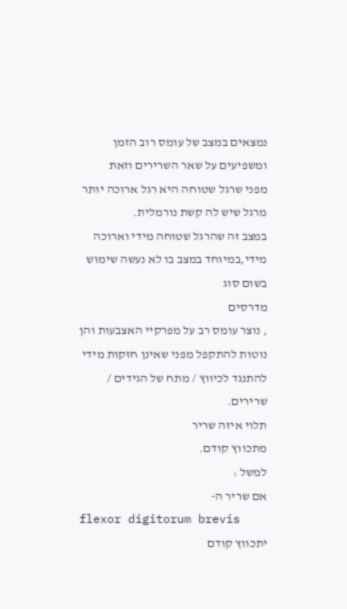נמצאים במצב של עומס רוב הזמן ומשפיעים על שאר השרירים וזאת
מפני שרגל שטוחה היא רגל ארוכה יותר מרגל שיש לה קשת נורמלית.
במצב זה שהרגל שטוחה מידי וארוכה מידי,במיוחד במצב בו לא נעשה שימוש בשום סוג
מדרסים
, נוצר עומס רב על מפרקיי האצבעות והן נוטות להתקפל מפני שאינן חזקות מידי להתנגד לכיווץ / מתח של הגידים / שרירים.
תלוי איזה שריר
מתכווץ קודם.
למשל :
אם שריר ה-
flexor digitorum brevis
יתכווץ קודם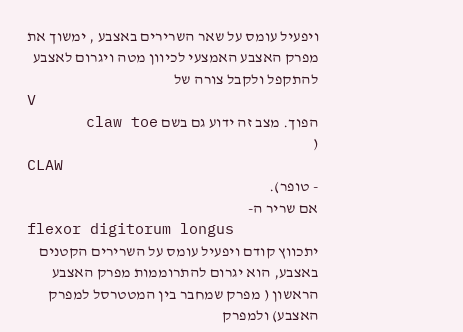ויפעיל עומס על שאר השרירים באצבע , ימשוך את מפרק האצבע האמצעי לכיוון מטה ויגרום לאצבע להתקפל ולקבל צורה של
V
הפוך. מצב זה ידוע גם בשם claw toe
(
CLAW
- טופר).
אם שריר ה-
flexor digitorum longus
יתכווץ קודם ויפעיל עומס על השרירים הקטנים באצבע, הוא יגרום להתרוממות מפרק האצבע הראשון ( מפרק שמחבר בין המטטרסל למפרק האצבע) ולמפרק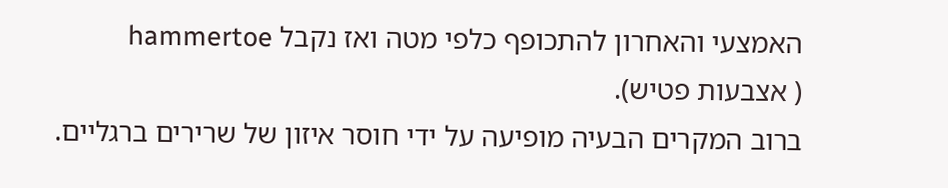האמצעי והאחרון להתכופף כלפי מטה ואז נקבל hammertoe
( אצבעות פטיש).
ברוב המקרים הבעיה מופיעה על ידי חוסר איזון של שרירים ברגליים.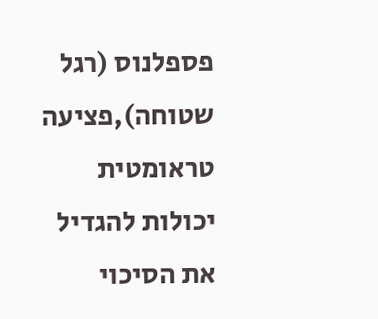פספלנוס (רגל שטוחה),פציעה טראומטית
יכולות להגדיל את הסיכוי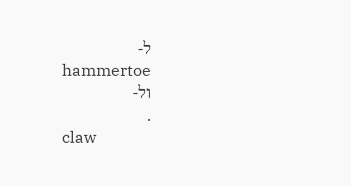ל-
hammertoe
ול-
.
claw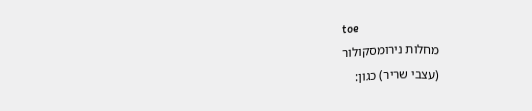toe
מחלות נירומסקולור
(עצבי שריר) כגון: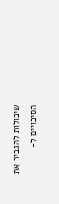שיכולות להגביר את הסיכויים ל-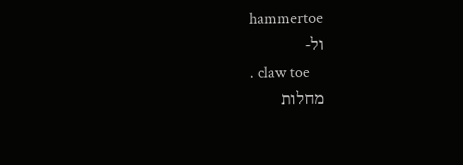hammertoe
ול-
. claw toe
מחלות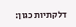דלקתיות כגון: